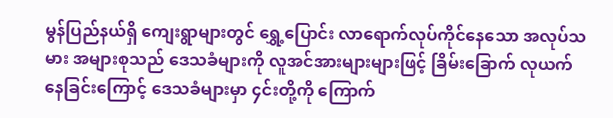မွန်ပြည်နယ်ရှိ ကျေးရွာများတွင် ရွှေ့ပြောင်း လာရောက်လုပ်ကိုင်နေသော အလုပ်သမား အများစုသည် ဒေသခံများကို လူအင်အားများများဖြင့် ခြိမ်းခြောက် လုယက်နေခြင်းကြောင့် ဒေသခံများမှာ ၄င်းတို့ကို ကြောက်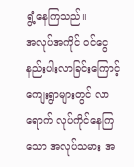ရွံ့နေကြသည်။
အလုပ်အကိုင် ဝင်ငွေ နည်းပါးလာခြင်းကြောင့် ကျေးရွာများတွင် လာရောက် လုပ်ကိုင်နေကြ သော အလုပ်သမား အ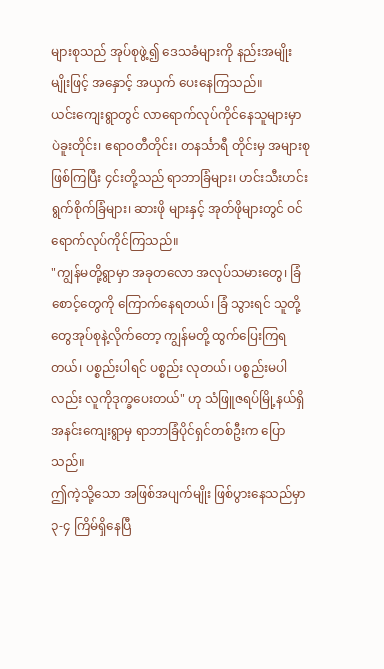များစုသည် အုပ်စုဖွဲ့၍ ဒေသခံများကို နည်းအမျိုးမျိုးဖြင့် အနှောင့် အယှက် ပေးနေကြသည်။
ယင်းကျေးရွာတွင် လာရောက်လုပ်ကိုင်နေသူများမှာ ပဲခူးတိုင်း၊ ဧရာဝတီတိုင်း၊ တနင်္သာရီ တိုင်းမှ အများစုဖြစ်ကြပြီး ၄င်းတို့သည် ရာဘာခြံများ၊ ဟင်းသီးဟင်းရွက်စိုက်ခြံများ၊ ဆားဖို များနှင့် အုတ်ဖိုများတွင် ဝင်ရောက်လုပ်ကိုင်ကြသည်။
"ကျွန်မတို့ရွာမှာ အခုတလော အလုပ်သမားတွေ၊ ခြံစောင့်တွေကို ကြောက်နေရတယ်၊ ခြံ သွားရင် သူတို့တွေအုပ်စုနဲ့လိုက်တော့ ကျွန်မတို့ ထွက်ပြေးကြရတယ်၊ ပစ္စည်းပါရင် ပစ္စည်း လုတယ်၊ ပစ္စည်းမပါလည်း လူကိုဒုက္ခပေးတယ်" ဟု သံဖြူဇရပ်မြို့နယ်ရှိ အနင်းကျေးရွာမှ ရာဘာခြံပိုင်ရှင်တစ်ဦးက ပြောသည်။
ဤကဲ့သို့သော အဖြစ်အပျက်မျိုး ဖြစ်ပွားနေသည်မှာ ၃-၄ ကြိမ်ရှိနေပြီ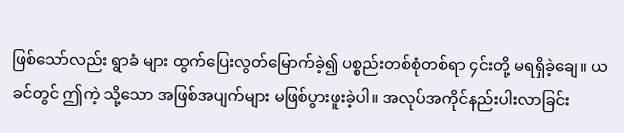ဖြစ်သော်လည်း ရွာခံ များ ထွက်ပြေးလွတ်မြောက်ခဲ့၍ ပစ္စည်းတစ်စုံတစ်ရာ ၄င်းတို့ မရရှိခဲ့ချေ။ ယခင်တွင် ဤကဲ့ သို့သော အဖြစ်အပျက်များ မဖြစ်ပွားဖူးခဲ့ပါ။ အလုပ်အကိုင်နည်းပါးလာခြင်း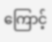ကြောင့်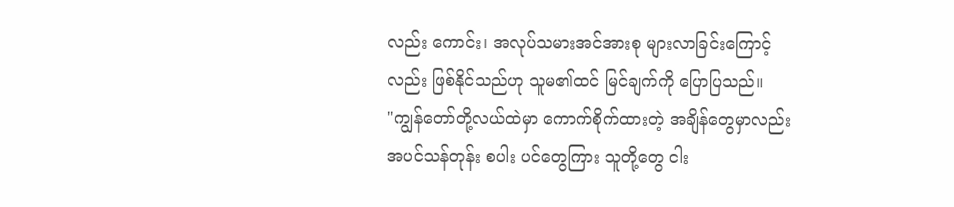လည်း ကောင်း၊ အလုပ်သမားအင်အားစု များလာခြင်းကြောင့်လည်း ဖြစ်နိုင်သည်ဟု သူမ၏ထင် မြင်ချက်ကို ပြောပြသည်။
"ကျွန်တော်တို့လယ်ထဲမှာ ကောက်စိုက်ထားတဲ့ အချိန်တွေမှာလည်း အပင်သန်တုန်း စပါး ပင်တွေကြား သူတို့တွေ ငါး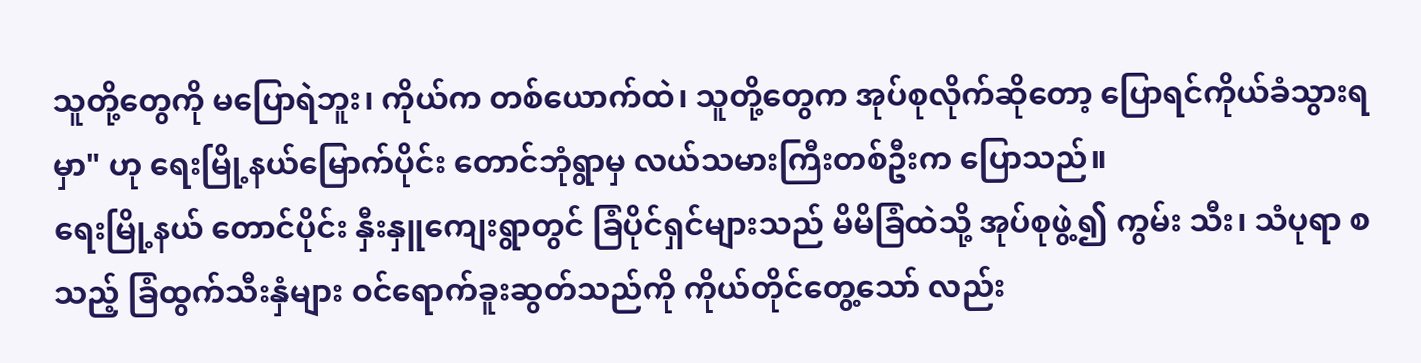သူတို့တွေကို မပြောရဲဘူး၊ ကိုယ်က တစ်ယောက်ထဲ၊ သူတို့တွေက အုပ်စုလိုက်ဆိုတော့ ပြောရင်ကိုယ်ခံသွားရမှာ" ဟု ရေးမြို့နယ်မြောက်ပိုင်း တောင်ဘုံရွာမှ လယ်သမားကြီးတစ်ဦးက ပြောသည်။
ရေးမြို့နယ် တောင်ပိုင်း နှီးနှူကျေးရွာတွင် ခြံပိုင်ရှင်များသည် မိမိခြံထဲသို့ အုပ်စုဖွဲ့၍ ကွမ်း သီး၊ သံပုရာ စသည့် ခြံထွက်သီးနှံများ ဝင်ရောက်ခူးဆွတ်သည်ကို ကိုယ်တိုင်တွေ့သော် လည်း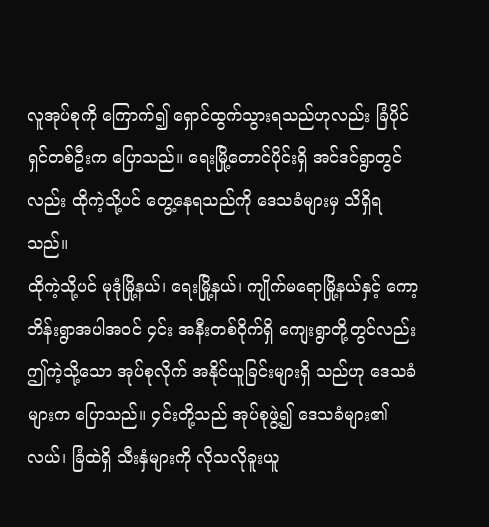လူအုပ်စုကို ကြောက်၍ ရှောင်ထွက်သွားရသည်ဟုလည်း ခြံပိုင်ရှင်တစ်ဦးက ပြောသည်။ ရေးမြို့တောင်ပိုင်းရှိ အင်ဒင်ရွာတွင်လည်း ထိုကဲ့သို့ပင် တွေ့နေရသည်ကို ဒေသခံများမှ သိရှိရသည်။
ထိုကဲ့သို့ပင် မုဒုံမြို့နယ်၊ ရေးမြို့နယ်၊ ကျိုက်မရောမြို့နယ်နှင့် ကော့ဘိန်းရွာအပါအဝင် ၄င်း အနီးတစ်ဝိုက်ရှိ ကျေးရွာတို့တွင်လည်း ဤကဲ့သို့သော အုပ်စုလိုက် အနိုင်ယူခြင်းများရှိ သည်ဟု ဒေသခံများက ပြောသည်။ ၄င်းတို့သည် အုပ်စုဖွဲ့၍ ဒေသခံများ၏ လယ်၊ ခြံထဲရှိ သီးနှံများကို လိုသလိုခူးယူ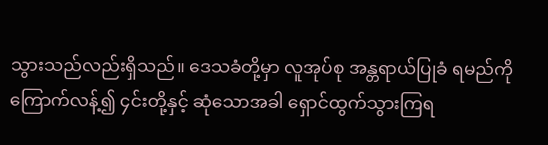သွားသည်လည်းရှိသည်။ ဒေသခံတို့မှာ လူအုပ်စု အန္တရာယ်ပြုခံ ရမည်ကို ကြောက်လန့်၍ ၄င်းတို့နှင့် ဆုံသောအခါ ရှောင်ထွက်သွားကြရ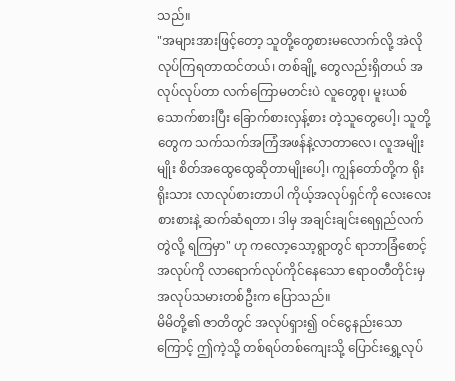သည်။
"အများအားဖြင့်တော့ သူတို့တွေစားမလောက်လို့ အဲလိုလုပ်ကြရတာထင်တယ်၊ တစ်ချို့ တွေလည်းရှိတယ် အလုပ်လုပ်တာ လက်ကြောမတင်းပဲ လူတွေစု၊ မူးယစ်သောက်စားပြီး ခြောက်စားလှန့်စား တဲ့သူတွေပေါ့၊ သူတို့တွေက သက်သက်အကြံအဖန်နဲ့လာတာလေ၊ လူအမျိုးမျိုး စိတ်အထွေထွေဆိုတာမျိုးပေါ့၊ ကျွန်တော်တို့က ရိုးရိုးသား လာလုပ်စားတာပါ ကိုယ့်အလုပ်ရှင်ကို လေးလေးစားစားနဲ့ ဆက်ဆံရတာ၊ ဒါမှ အချင်းချင်းရေရှည်လက်တွဲလို့ ရကြမှာ" ဟု ကလော့သော့ရွာတွင် ရာဘာခြံစောင့်အလုပ်ကို လာရောက်လုပ်ကိုင်နေသော ဧရာဝတီတိုင်းမှ အလုပ်သမားတစ်ဦးက ပြောသည်။
မိမိတို့၏ ဇာတိတွင် အလုပ်ရှား၍ ဝင်ငွေနည်းသောကြောင့် ဤကဲ့သို့ တစ်ရပ်တစ်ကျေးသို့ ပြောင်းရွှေ့လုပ်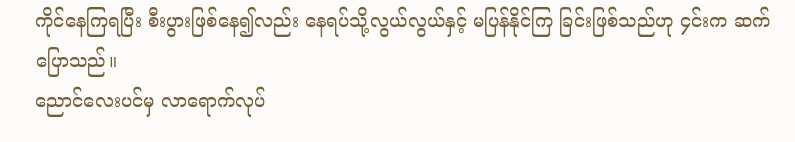ကိုင်နေကြရပြီး စီးပွားဖြစ်နေ၍လည်း နေရပ်သို့လွယ်လွယ်နှင့် မပြန်နိုင်ကြ ခြင်းဖြစ်သည်ဟု ၄င်းက ဆက်ပြောသည်။
ညောင်လေးပင်မှ လာရောက်လုပ်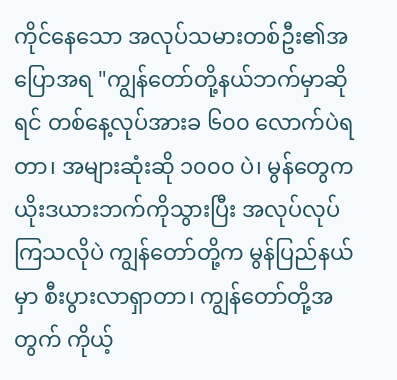ကိုင်နေသော အလုပ်သမားတစ်ဦး၏အပြောအရ "ကျွန်တော်တို့နယ်ဘက်မှာဆိုရင် တစ်နေ့လုပ်အားခ ၆၀၀ လောက်ပဲရတာ၊ အများဆုံးဆို ၁၀၀၀ ပဲ၊ မွန်တွေက ယိုးဒယားဘက်ကိုသွားပြီး အလုပ်လုပ်ကြသလိုပဲ ကျွန်တော်တို့က မွန်ပြည်နယ်မှာ စီးပွားလာရှာတာ၊ ကျွန်တော်တို့အတွက် ကိုယ့်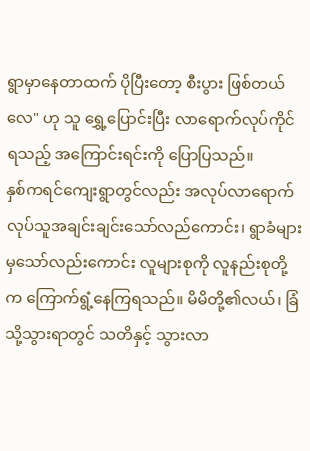ရွာမှာနေတာထက် ပိုပြီးတော့ စီးပွား ဖြစ်တယ်လေ" ဟု သူ ရွှေ့ပြောင်းပြီး လာရောက်လုပ်ကိုင်ရသည့် အကြောင်းရင်းကို ပြောပြသည်။
နှစ်ကရင်ကျေးရွာတွင်လည်း အလုပ်လာရောက်လုပ်သူအချင်းချင်းသော်လည်ကောင်း၊ ရွာခံများမှသော်လည်းကောင်း လူများစုကို လူနည်းစုတို့က ကြောက်ရွံ့နေကြရသည်။ မိမိတို့၏လယ်၊ ခြံသို့သွားရာတွင် သတိနှင့် သွားလာ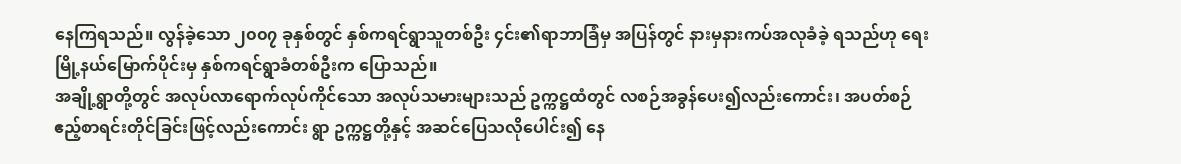နေကြရသည်။ လွန်ခဲ့သော ၂၀၀၇ ခုနှစ်တွင် နှစ်ကရင်ရွာသူတစ်ဦး ၄င်း၏ရာဘာခြံမှ အပြန်တွင် နားမှနားကပ်အလုခံခဲ့ ရသည်ဟု ရေးမြို့နယ်မြောက်ပိုင်းမှ နှစ်ကရင်ရွာခံတစ်ဦးက ပြောသည်။
အချို့ရွာတို့တွင် အလုပ်လာရောက်လုပ်ကိုင်သော အလုပ်သမားများသည် ဥက္ကဋ္ဌထံတွင် လစဉ်အခွန်ပေး၍လည်းကောင်း၊ အပတ်စဉ် ဧည့်စာရင်းတိုင်ခြင်းဖြင့်လည်းကောင်း ရွာ ဥက္ကဋ္ဌတို့နှင့် အဆင်ပြေသလိုပေါင်း၍ နေ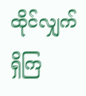ထိုင်လျှက် ရှိကြ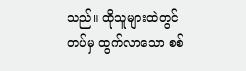သည်။ ထိုသူများထဲတွင် တပ်မှ ထွက်လာသော စစ်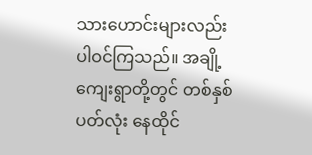သားဟောင်းများလည်း ပါဝင်ကြသည်။ အချို့ကျေးရွာတို့တွင် တစ်နှစ် ပတ်လုံး နေထိုင်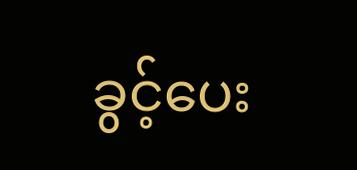ခွင့်ပေး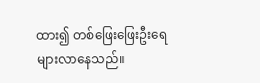ထား၍ တစ်ဖြေးဖြေးဦးရေများလာနေသည်။